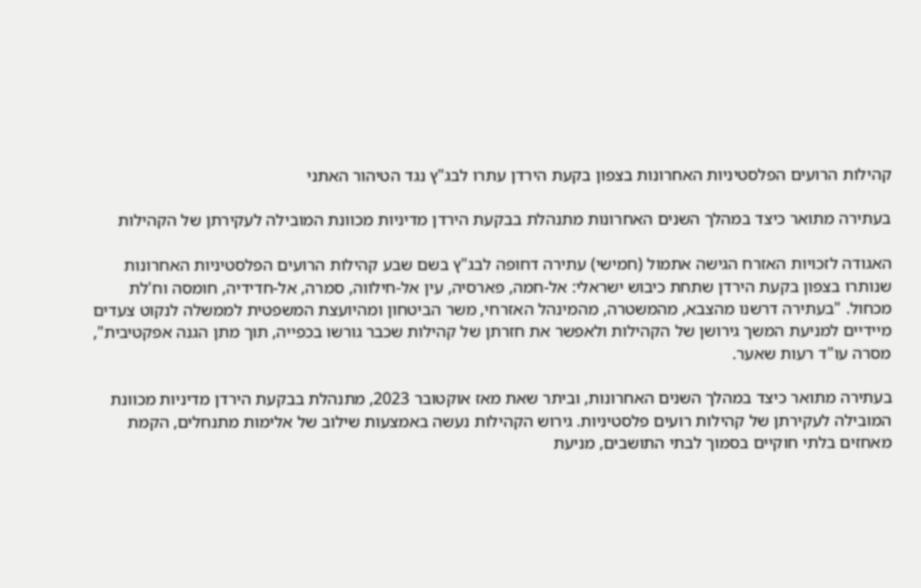קהילות הרועים הפלסטיניות האחרונות בצפון בקעת הירדן עתרו לבג"ץ נגד הטיהור האתני

בעתירה מתואר כיצד במהלך השנים האחרונות מתנהלת בבקעת הירדן מדיניות מכוונת המובילה לעקירתן של הקהילות

האגודה לזכויות האזרח הגישה אתמול (חמישי) עתירה דחופה לבג"ץ בשם שבע קהילות הרועים הפלסטיניות האחרונות שנותרו בצפון בקעת הירדן שתחת כיבוש ישראלי: אל-חמה, פארסיה, עין אל-חילווה, סמרה, אל-חדידיה, חומסה וח'לת מכחול. "בעתירה דרשנו מהצבא, מהמשטרה, מהמינהל האזרחי, משר הביטחון ומהיועצת המשפטית לממשלה לנקוט צעדים מיידיים למניעת המשך גירושן של הקהילות ולאפשר את חזרתן של קהילות שכבר גורשו בכפייה, תוך מתן הגנה אפקטיבית", מסרה עו"ד רעות שאער.

בעתירה מתואר כיצד במהלך השנים האחרונות, וביתר שאת מאז אוקטובר 2023, מתנהלת בבקעת הירדן מדיניות מכוונת המובילה לעקירתן של קהילות רועים פלסטיניות. גירוש הקהילות נעשה באמצעות שילוב של אלימות מתנחלים, הקמת מאחזים בלתי חוקיים בסמוך לבתי התושבים, מניעת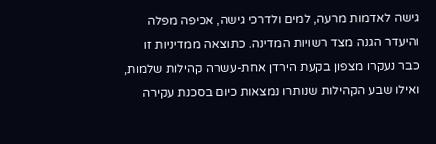גישה לאדמות מרעה, למים ולדרכי גישה, אכיפה מפלה והיעדר הגנה מצד רשויות המדינה. כתוצאה ממדיניות זו כבר נעקרו מצפון בקעת הירדן אחת-עשרה קהילות שלמות, ואילו שבע הקהילות שנותרו נמצאות כיום בסכנת עקירה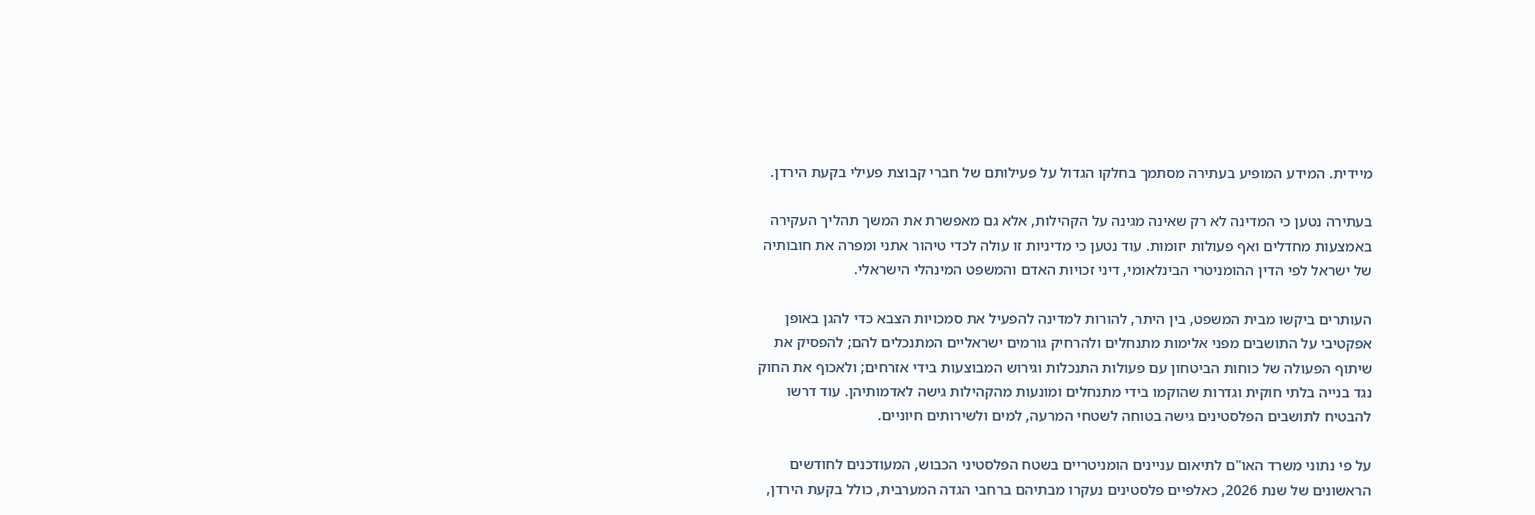מיידית. המידע המופיע בעתירה מסתמך בחלקו הגדול על פעילותם של חברי קבוצת פעילי בקעת הירדן.

בעתירה נטען כי המדינה לא רק שאינה מגינה על הקהילות, אלא גם מאפשרת את המשך תהליך העקירה באמצעות מחדלים ואף פעולות יזומות. עוד נטען כי מדיניות זו עולה לכדי טיהור אתני ומפרה את חובותיה של ישראל לפי הדין ההומניטרי הבינלאומי, דיני זכויות האדם והמשפט המינהלי הישראלי.

העותרים ביקשו מבית המשפט, בין היתר, להורות למדינה להפעיל את סמכויות הצבא כדי להגן באופן אפקטיבי על התושבים מפני אלימות מתנחלים ולהרחיק גורמים ישראליים המתנכלים להם; להפסיק את שיתוף הפעולה של כוחות הביטחון עם פעולות התנכלות וגירוש המבוצעות בידי אזרחים; ולאכוף את החוק נגד בנייה בלתי חוקית וגדרות שהוקמו בידי מתנחלים ומונעות מהקהילות גישה לאדמותיהן. עוד דרשו להבטיח לתושבים הפלסטינים גישה בטוחה לשטחי המרעה, למים ולשירותים חיוניים.

על פי נתוני משרד האו"ם לתיאום עניינים הומניטריים בשטח הפלסטיני הכבוש, המעודכנים לחודשים הראשונים של שנת 2026, כאלפיים פלסטינים נעקרו מבתיהם ברחבי הגדה המערבית, כולל בקעת הירדן,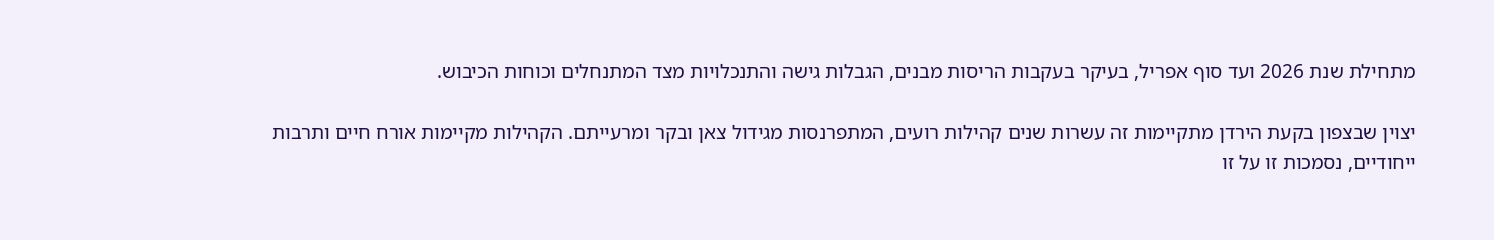מתחילת שנת 2026 ועד סוף אפריל, בעיקר בעקבות הריסות מבנים, הגבלות גישה והתנכלויות מצד המתנחלים וכוחות הכיבוש.

יצוין שבצפון בקעת הירדן מתקיימות זה עשרות שנים קהילות רועים, המתפרנסות מגידול צאן ובקר ומרעייתם. הקהילות מקיימות אורח חיים ותרבות ייחודיים, נסמכות זו על זו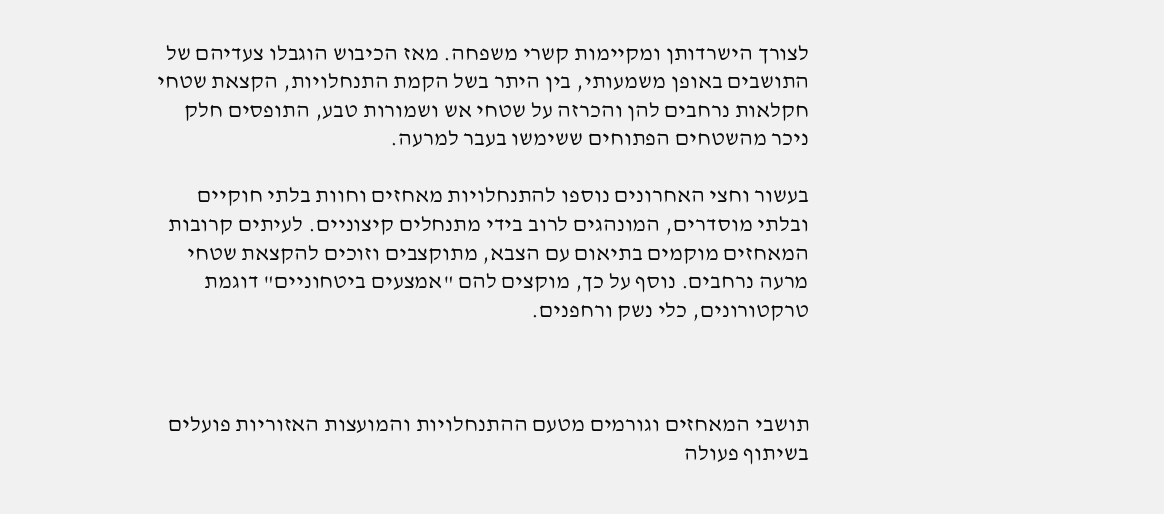לצורך הישרדותן ומקיימות קשרי משפחה. מאז הכיבוש הוגבלו צעדיהם של התושבים באופן משמעותי, בין היתר בשל הקמת התנחלויות, הקצאת שטחי חקלאות נרחבים להן והכרזה על שטחי אש ושמורות טבע, התופסים חלק ניכר מהשטחים הפתוחים ששימשו בעבר למרעה.

בעשור וחצי האחרונים נוספו להתנחלויות מאחזים וחוות בלתי חוקיים ובלתי מוסדרים, המונהגים לרוב בידי מתנחלים קיצוניים. לעיתים קרובות המאחזים מוקמים בתיאום עם הצבא, מתוקצבים וזוכים להקצאת שטחי מרעה נרחבים. נוסף על כך, מוקצים להם "אמצעים ביטחוניים" דוגמת טרקטורונים, כלי נשק ורחפנים.



תושבי המאחזים וגורמים מטעם ההתנחלויות והמועצות האזוריות פועלים בשיתוף פעולה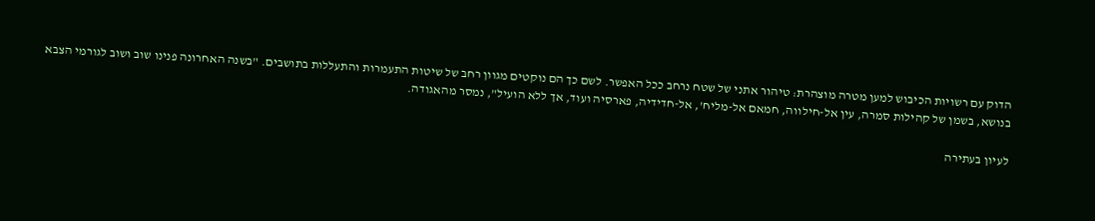הדוק עם רשויות הכיבוש למען מטרה מוצהרת: טיהור אתני של שטח נרחב ככל האפשר. לשם כך הם נוקטים מגוון רחב של שיטות התעמרות והתעללות בתושבים. "בשנה האחרונה פנינו שוב ושוב לגורמי הצבא בנושא, בשמן של קהילות סמרה, עין אל-חילווה, חמאם אל-מליח', אל-חדידיה, פארסיה ועוד, אך ללא הועיל", נמסר מהאגודה.

לעיון בעתירה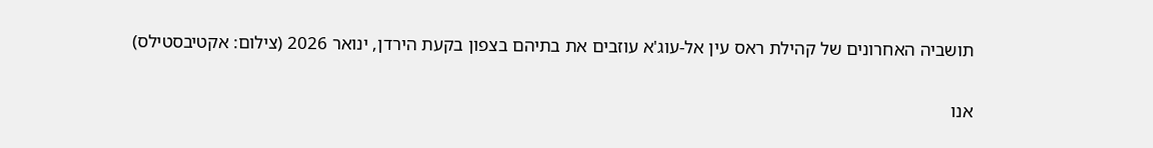תושביה האחרונים של קהילת ראס עין אל-עוג'א עוזבים את בתיהם בצפון בקעת הירדן, ינואר 2026 (צילום: אקטיבסטילס)

אנו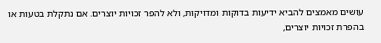עושים מאמצים להביא ידיעות בדוקות ומדויקות, ולא להפר זכויות יוצרים. אם נתקלת בטעות או בהפרת זכויות יוצרים,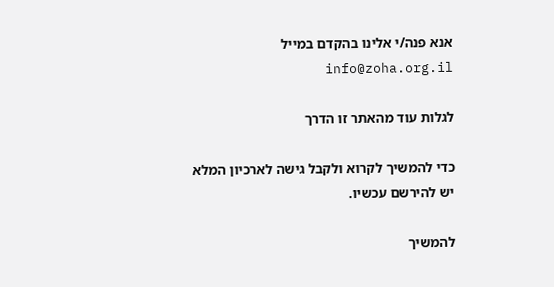אנא פנה/י אלינו בהקדם במייל info@zoha.org.il

לגלות עוד מהאתר זו הדרך

כדי להמשיך לקרוא ולקבל גישה לארכיון המלא יש להירשם עכשיו.

להמשיך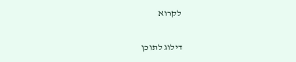לקרוא

דילוג לתוכן